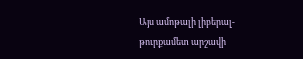Այս ամոթալի լիբերալ-թուրքամետ արշավի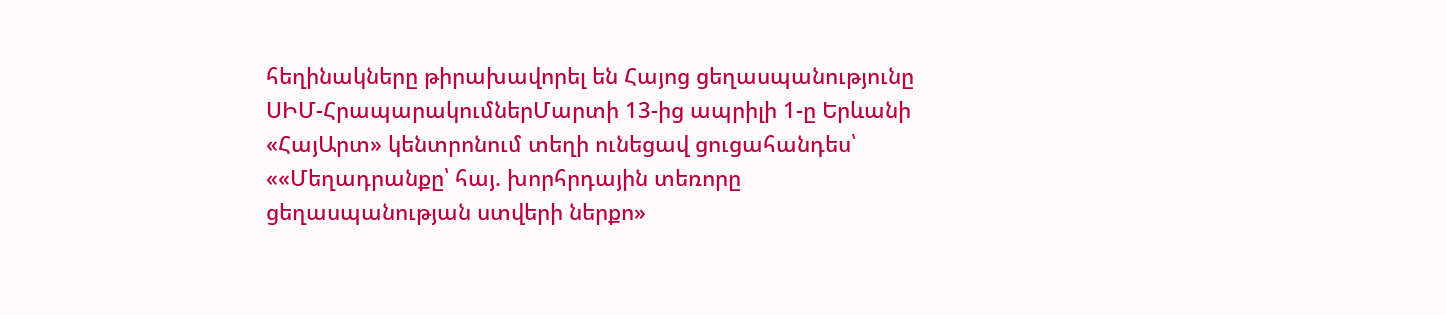հեղինակները թիրախավորել են Հայոց ցեղասպանությունը
ՍԻՄ-ՀրապարակումներՄարտի 13-ից ապրիլի 1-ը Երևանի «ՀայԱրտ» կենտրոնում տեղի ունեցավ ցուցահանդես՝ ««Մեղադրանքը՝ հայ. խորհրդային տեռորը ցեղասպանության ստվերի ներքո»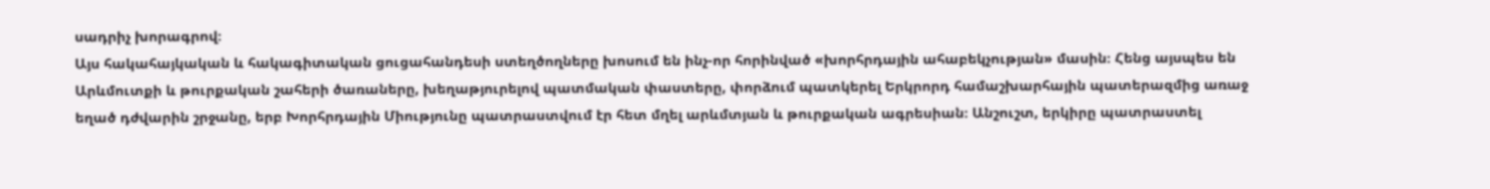սադրիչ խորագրով։
Այս հակահայկական և հակագիտական ցուցահանդեսի ստեղծողները խոսում են ինչ-որ հորինված «խորհրդային ահաբեկչության» մասին։ Հենց այսպես են Արևմուտքի և թուրքական շահերի ծառաները, խեղաթյուրելով պատմական փաստերը, փորձում պատկերել Երկրորդ համաշխարհային պատերազմից առաջ եղած դժվարին շրջանը, երբ Խորհրդային Միությունը պատրաստվում էր հետ մղել արևմտյան և թուրքական ագրեսիան։ Անշուշտ, երկիրը պատրաստել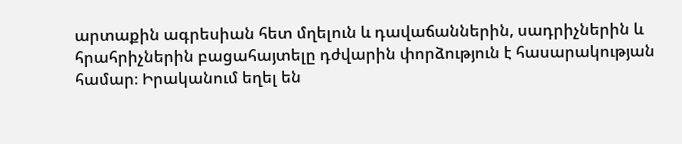արտաքին ագրեսիան հետ մղելուն և դավաճաններին, սադրիչներին և հրահրիչներին բացահայտելը դժվարին փորձություն է հասարակության համար։ Իրականում եղել են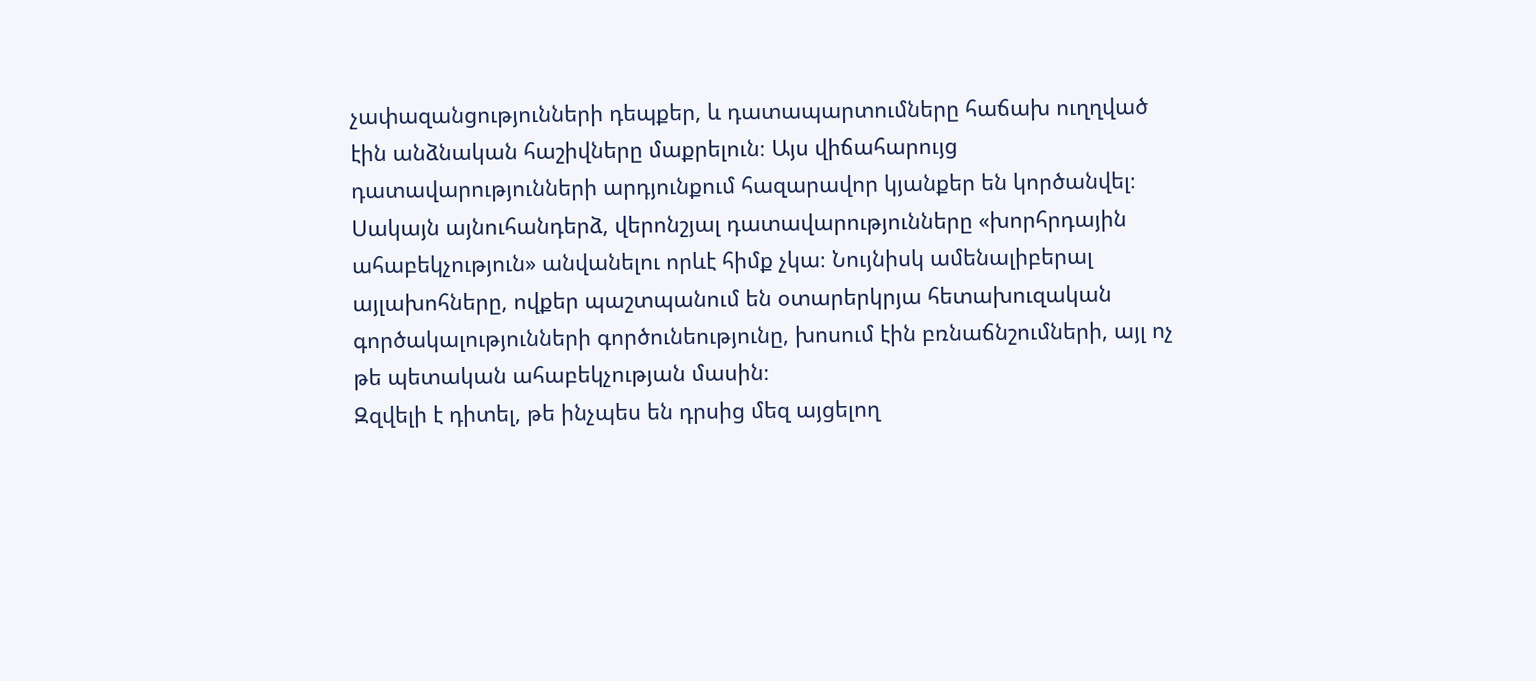չափազանցությունների դեպքեր, և դատապարտումները հաճախ ուղղված էին անձնական հաշիվները մաքրելուն։ Այս վիճահարույց դատավարությունների արդյունքում հազարավոր կյանքեր են կործանվել։ Սակայն այնուհանդերձ, վերոնշյալ դատավարությունները «խորհրդային ահաբեկչություն» անվանելու որևէ հիմք չկա։ Նույնիսկ ամենալիբերալ այլախոհները, ովքեր պաշտպանում են օտարերկրյա հետախուզական գործակալությունների գործունեությունը, խոսում էին բռնաճնշումների, այլ ոչ թե պետական ահաբեկչության մասին։
Զզվելի է դիտել, թե ինչպես են դրսից մեզ այցելող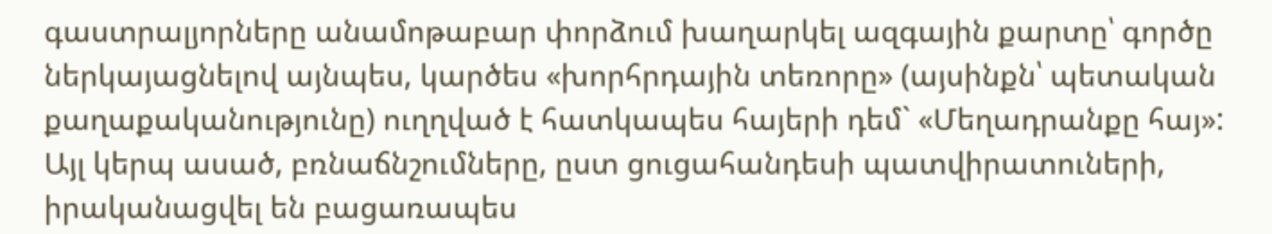գաստրալյորները անամոթաբար փորձում խաղարկել ազգային քարտը՝ գործը ներկայացնելով այնպես, կարծես «խորհրդային տեռորը» (այսինքն՝ պետական քաղաքականությունը) ուղղված է հատկապես հայերի դեմ` «Մեղադրանքը հայ»: Այլ կերպ ասած, բռնաճնշումները, ըստ ցուցահանդեսի պատվիրատուների, իրականացվել են բացառապես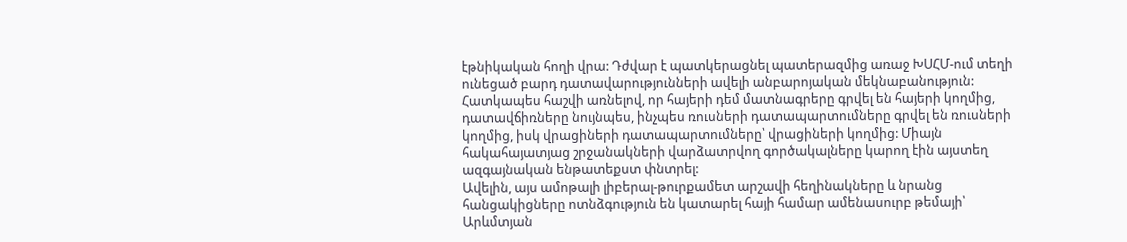էթնիկական հողի վրա: Դժվար է պատկերացնել պատերազմից առաջ ԽՍՀՄ-ում տեղի ունեցած բարդ դատավարությունների ավելի անբարոյական մեկնաբանություն: Հատկապես հաշվի առնելով, որ հայերի դեմ մատնագրերը գրվել են հայերի կողմից, դատավճիռները նույնպես, ինչպես ռուսների դատապարտումները գրվել են ռուսների կողմից, իսկ վրացիների դատապարտումները՝ վրացիների կողմից: Միայն հակահայատյաց շրջանակների վարձատրվող գործակալները կարող էին այստեղ ազգայնական ենթատեքստ փնտրել:
Ավելին, այս ամոթալի լիբերալ-թուրքամետ արշավի հեղինակները և նրանց հանցակիցները ոտնձգություն են կատարել հայի համար ամենասուրբ թեմայի՝ Արևմտյան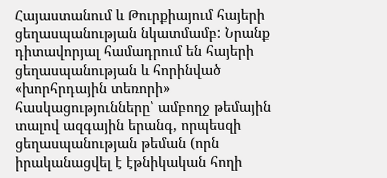Հայաստանում և Թուրքիայում հայերի ցեղասպանության նկատմամբ: Նրանք դիտավորյալ համադրում են հայերի ցեղասպանության և հորինված «խորհրդային տեռորի» հասկացությունները՝ ամբողջ թեմային տալով ազգային երանգ, որպեսզի ցեղասպանության թեման (որն իրականացվել է էթնիկական հողի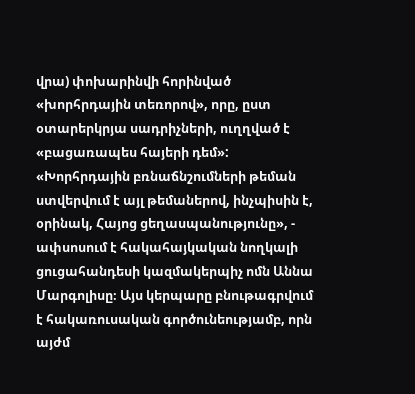վրա) փոխարինվի հորինված «խորհրդային տեռորով», որը, ըստ օտարերկրյա սադրիչների, ուղղված է «բացառապես հայերի դեմ»:
«Խորհրդային բռնաճնշումների թեման ստվերվում է այլ թեմաներով, ինչպիսին է, օրինակ, Հայոց ցեղասպանությունը», - ափսոսում է հակահայկական նողկալի ցուցահանդեսի կազմակերպիչ ոմն Աննա Մարգոլիսը։ Այս կերպարը բնութագրվում է հակառուսական գործունեությամբ, որն այժմ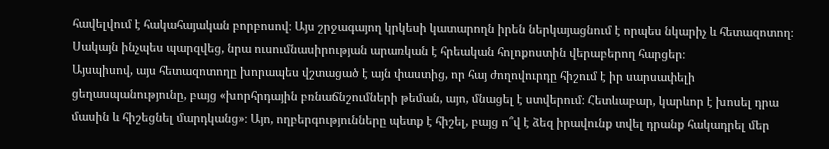հավելվում է հակահայական բորբոսով։ Այս շրջագայող կրկեսի կատարողն իրեն ներկայացնում է որպես նկարիչ և հետազոտող։ Սակայն ինչպես պարզվեց, նրա ուսումնասիրության արառկան է հրեական հոլոքոստին վերաբերող հարցեր։
Այսպիսով, այս հետազոտողը խորապես վշտացած է այն փաստից, որ հայ ժողովուրդը հիշում է իր սարսափելի ցեղասպանությունը, բայց «խորհրդային բռնաճնշումների թեման, այո, մնացել է ստվերում։ Հետևաբար, կարևոր է խոսել դրա մասին և հիշեցնել մարդկանց»։ Այո, ողբերգությունները պետք է հիշել, բայց ո՞վ է ձեզ իրավունք տվել դրանք հակադրել մեր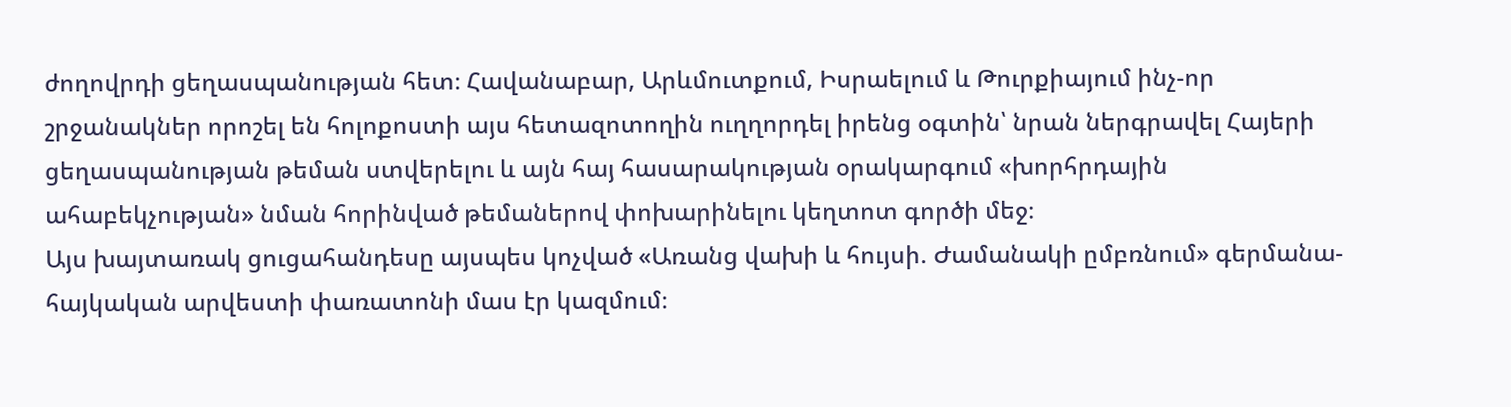ժողովրդի ցեղասպանության հետ։ Հավանաբար, Արևմուտքում, Իսրաելում և Թուրքիայում ինչ-որ շրջանակներ որոշել են հոլոքոստի այս հետազոտողին ուղղորդել իրենց օգտին՝ նրան ներգրավել Հայերի ցեղասպանության թեման ստվերելու և այն հայ հասարակության օրակարգում «խորհրդային ահաբեկչության» նման հորինված թեմաներով փոխարինելու կեղտոտ գործի մեջ։
Այս խայտառակ ցուցահանդեսը այսպես կոչված «Առանց վախի և հույսի. Ժամանակի ըմբռնում» գերմանա-հայկական արվեստի փառատոնի մաս էր կազմում։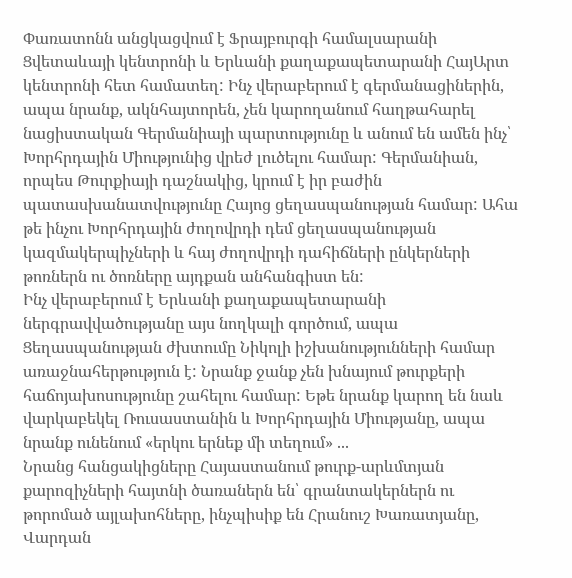Փառատոնն անցկացվում է Ֆրայբուրգի համալսարանի Ցվետաևայի կենտրոնի և Երևանի քաղաքապետարանի ՀայԱրտ կենտրոնի հետ համատեղ: Ինչ վերաբերում է գերմանացիներին, ապա նրանք, ակնհայտորեն, չեն կարողանում հաղթահարել նացիստական Գերմանիայի պարտությունը և անում են ամեն ինչ՝ Խորհրդային Միությունից վրեժ լուծելու համար: Գերմանիան, որպես Թուրքիայի դաշնակից, կրում է իր բաժին պատասխանատվությունը Հայոց ցեղասպանության համար: Ահա թե ինչու Խորհրդային ժողովրդի դեմ ցեղասպանության կազմակերպիչների և հայ ժողովրդի դահիճների ընկերների թոռներն ու ծոռները այդքան անհանգիստ են:
Ինչ վերաբերում է Երևանի քաղաքապետարանի ներգրավվածությանը այս նողկալի գործում, ապա Ցեղասպանության ժխտումը Նիկոլի իշխանությունների համար առաջնահերթություն է: Նրանք ջանք չեն խնայում թուրքերի հաճոյախոսությունը շահելու համար: Եթե նրանք կարող են նաև վարկաբեկել Ռուսաստանին և Խորհրդային Միությանը, ապա նրանք ունենում «երկու երնեք մի տեղում» ...
Նրանց հանցակիցները Հայաստանում թուրք-արևմտյան քարոզիչների հայտնի ծառաներն են՝ գրանտակերներն ու թորոմած այլախոհները, ինչպիսիք են Հրանուշ Խառատյանը, Վարդան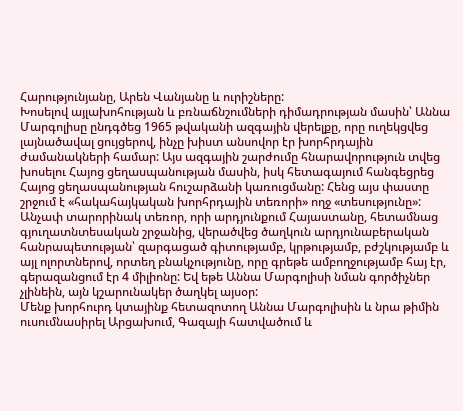Հարությունյանը, Արեն Վանյանը և ուրիշները:
Խոսելով այլախոհության և բռնաճնշումների դիմադրության մասին՝ Աննա Մարգոլիսը ընդգծեց 1965 թվականի ազգային վերելքը, որը ուղեկցվեց լայնածավալ ցույցերով, ինչը խիստ անսովոր էր խորհրդային ժամանակների համար: Այս ազգային շարժումը հնարավորություն տվեց խոսելու Հայոց ցեղասպանության մասին, իսկ հետագայում հանգեցրեց Հայոց ցեղասպանության հուշարձանի կառուցմանը: Հենց այս փաստը շրջում է «հակահայկական խորհրդային տեռորի» ողջ «տեսությունը»: Անչափ տարորինակ տեռոր, որի արդյունքում Հայաստանը, հետամնաց գյուղատնտեսական շրջանից, վերածվեց ծաղկուն արդյունաբերական հանրապետության՝ զարգացած գիտությամբ, կրթությամբ, բժշկությամբ և այլ ոլորտներով, որտեղ բնակչությունը, որը գրեթե ամբողջությամբ հայ էր, գերազանցում էր 4 միլիոնը: Եվ եթե Աննա Մարգոլիսի նման գործիչներ չլինեին, այն կշարունակեր ծաղկել այսօր:
Մենք խորհուրդ կտայինք հետազոտող Աննա Մարգոլիսին և նրա թիմին ուսումնասիրել Արցախում, Գազայի հատվածում և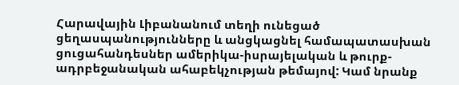Հարավային Լիբանանում տեղի ունեցած ցեղասպանությունները և անցկացնել համապատասխան ցուցահանդեսներ ամերիկա-իսրայելական և թուրք-ադրբեջանական ահաբեկչության թեմայով: Կամ նրանք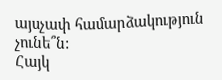այսչափ համարձակություն չունե՞ն:
Հայկ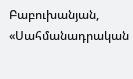Բաբուխանյան,
«Սահմանադրական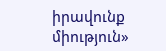իրավունք միություն»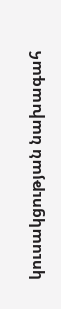կուսակցության նախագահ